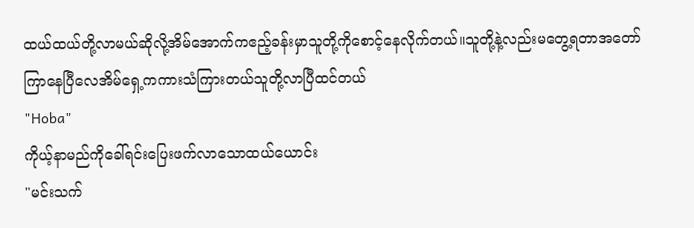ထယ်ထယ်တို့လာမယ်ဆိုလို့အိမ်အောက်ကဧည့်ခန်းမှာသူတို့ကိုစောင့်နေလိုက်တယ်။သူတို့နဲ့လည်းမတွေ့ရတာအတော်ကြာနေပြီလေအိမ်ရှေ့ကကားသံကြားတယ်သူတို့လာပြီထင်တယ်
"Hoba"
ကိုယ့်နာမည်ကိုခေါ်ရင်းပြေးဖက်လာသောထယ်ယောင်း
"မင်းသက်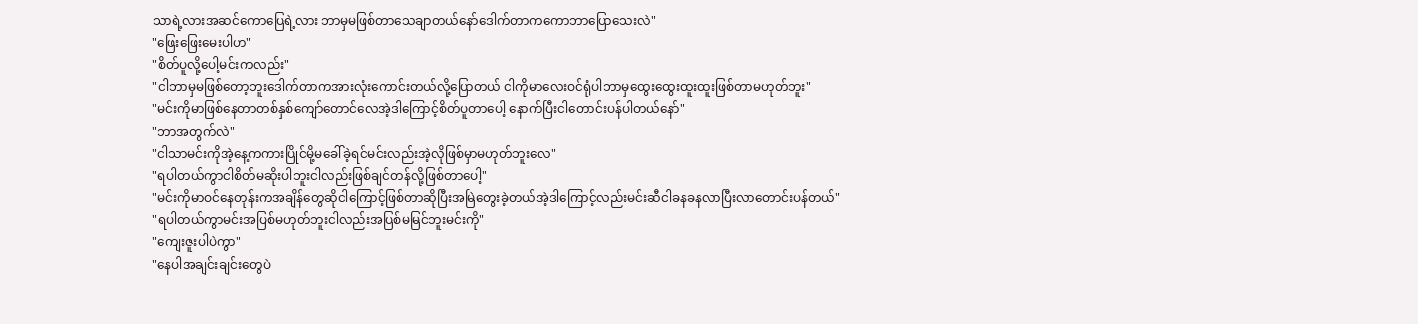သာရဲ့လားအဆင်ကောပြေရဲ့လား ဘာမှမဖြစ်တာသေချာတယ်နော်ဒေါက်တာကကောဘာပြောသေးလဲ"
"ဖြေးဖြေးမေးပါဟ"
"စိတ်ပူလို့ပေါ့မင်းကလည်း"
"ငါဘာမှမဖြစ်တော့ဘူးဒေါက်တာကအားလုံးကောင်းတယ်လို့ပြောတယ် ငါကိုမာလေးဝင်ရုံပါဘာမှထွေးထွေးထူးထူးဖြစ်တာမဟုတ်ဘူး"
"မင်းကိုမာဖြစ်နေတာတစ်နှစ်ကျော်တောင်လေအဲ့ဒါကြောင့်စိတ်ပူတာပေါ့ နောက်ပြီးငါတောင်းပန်ပါတယ်နော်"
"ဘာအတွက်လဲ"
"ငါသာမင်းကိုအဲ့နေ့ကကားပြိုင်မို့မခေါ်ခဲ့ရင်မင်းလည်းအဲ့လိုဖြစ်မှာမဟုတ်ဘူးလေ"
"ရပါတယ်ကွာငါစိတ်မဆိုးပါဘူးငါလည်းဖြစ်ချင်တန်လို့ဖြစ်တာပေါ့"
"မင်းကိုမာဝင်နေတုန်းကအချိန်တွေဆိုငါကြောင့်ဖြစ်တာဆိုပြီးအမြဲတွေးခဲ့တယ်အဲ့ဒါကြောင့်လည်းမင်းဆီငါခနခနလာပြီးလာတောင်းပန်တယ်"
"ရပါတယ်ကွာမင်းအပြစ်မဟုတ်ဘူးငါလည်းအပြစ်မမြင်ဘူးမင်းကို"
"ကျေးဇူးပါပဲကွာ"
"နေပါအချင်းချင်းတွေပဲ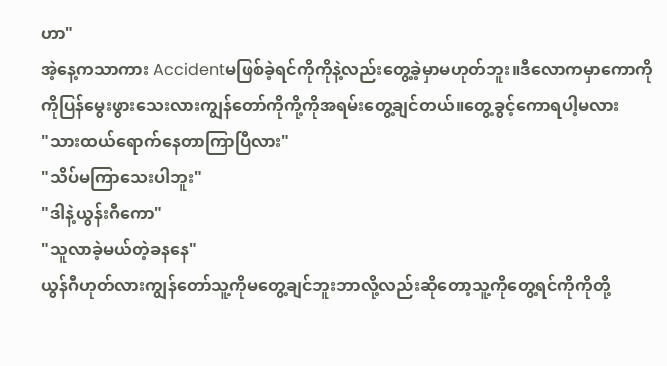ဟာ"
အဲ့နေ့ကသာကား Accidentမဖြစ်ခဲ့ရင်ကိုကိုနဲ့လည်းတွေ့ခဲ့မှာမဟုတ်ဘူး။ဒီလောကမှာကောကိုကိုပြန်မွေးဖွားသေးလားကျွန်တော်ကိုကို့ကိုအရမ်းတွေ့ချင်တယ်။တွေ့ခွင့်ကောရပါ့မလား
"သားထယ်ရောက်နေတာကြာပြီလား"
"သိပ်မကြာသေးပါဘူး"
"ဒါနဲ့ယွန်းဂီကော"
"သူလာခဲ့မယ်တဲ့ခနနေ"
ယွန်ဂီဟုတ်လားကျွန်တော်သူ့ကိုမတွေ့ချင်ဘူးဘာလို့လည်းဆိုတော့သူ့ကိုတွေ့ရင်ကိုကိုတို့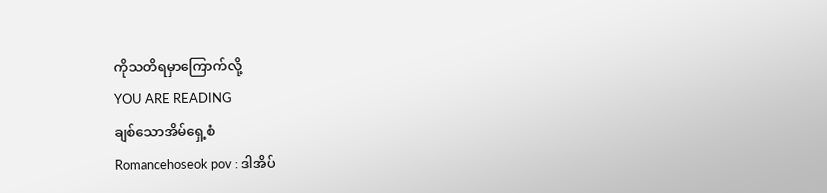ကိုသတိရမှာကြောက်လို့
YOU ARE READING
ချစ်သောအိမ်ရှေ့စံ
Romancehoseok pov : ဒါအိပ်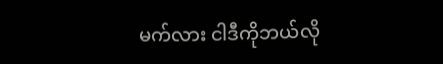မက်လား ငါဒီကိုဘယ်လို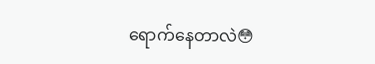ရောက်နေတာလဲ😳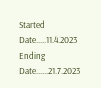Started Date.....11.4.2023 Ending Date......21.7.2023